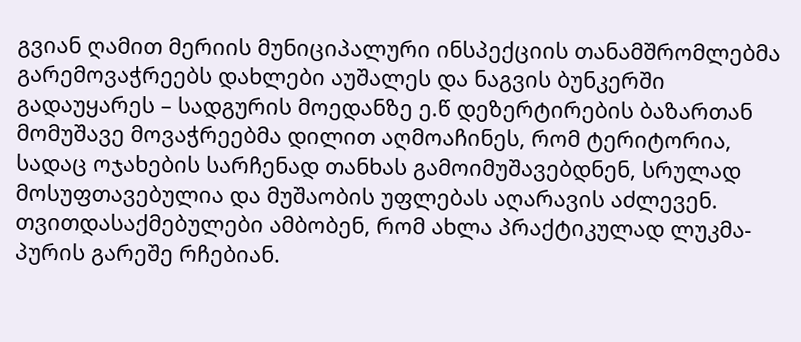გვიან ღამით მერიის მუნიციპალური ინსპექციის თანამშრომლებმა გარემოვაჭრეებს დახლები აუშალეს და ნაგვის ბუნკერში გადაუყარეს – სადგურის მოედანზე ე.წ დეზერტირების ბაზართან მომუშავე მოვაჭრეებმა დილით აღმოაჩინეს, რომ ტერიტორია, სადაც ოჯახების სარჩენად თანხას გამოიმუშავებდნენ, სრულად მოსუფთავებულია და მუშაობის უფლებას აღარავის აძლევენ.
თვითდასაქმებულები ამბობენ, რომ ახლა პრაქტიკულად ლუკმა-პურის გარეშე რჩებიან.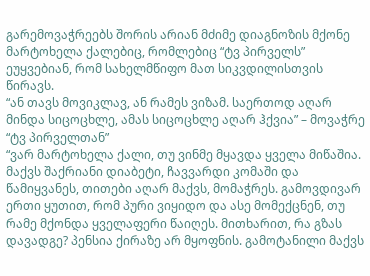გარემოვაჭრეებს შორის არიან მძიმე დიაგნოზის მქონე მარტოხელა ქალებიც, რომლებიც “ტვ პირველს” ეუყვებიან, რომ სახელმწიფო მათ სიკვდილისთვის წირავს.
“ან თავს მოვიკლავ, ან რამეს ვიზამ. საერთოდ აღარ მინდა სიცოცხლე, ამას სიცოცხლე აღარ ჰქვია” – მოვაჭრე “ტვ პირველთან”
“ვარ მარტოხელა ქალი, თუ ვინმე მყავდა ყველა მიწაშია. მაქვს შაქრიანი დიაბეტი, ჩავვარდი კომაში და წამიყვანეს, თითები აღარ მაქვს, მომაჭრეს. გამოვდივარ ერთი ყუთით, რომ პური ვიყიდო და ასე მომექცნენ, თუ რამე მქონდა ყველაფერი წაიღეს. მითხარით, რა გზას დავადგე? პენსია ქირაზე არ მყოფნის. გამოტანილი მაქვს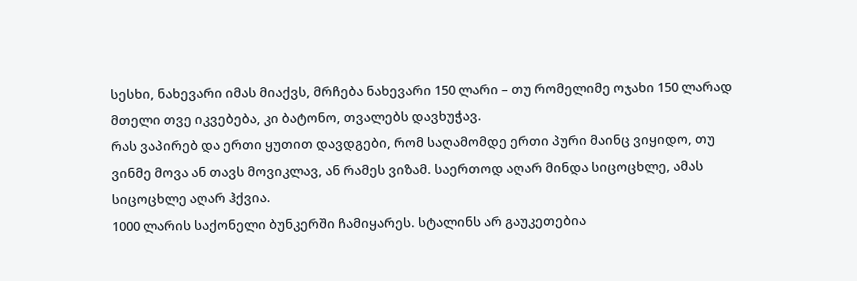სესხი, ნახევარი იმას მიაქვს, მრჩება ნახევარი 150 ლარი – თუ რომელიმე ოჯახი 150 ლარად მთელი თვე იკვებება, კი ბატონო, თვალებს დავხუჭავ.
რას ვაპირებ და ერთი ყუთით დავდგები, რომ საღამომდე ერთი პური მაინც ვიყიდო, თუ ვინმე მოვა ან თავს მოვიკლავ, ან რამეს ვიზამ. საერთოდ აღარ მინდა სიცოცხლე, ამას სიცოცხლე აღარ ჰქვია.
1000 ლარის საქონელი ბუნკერში ჩამიყარეს. სტალინს არ გაუკეთებია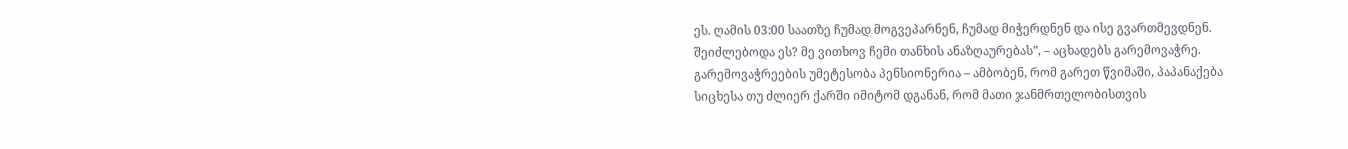ეს. ღამის 03:00 საათზე ჩუმად მოგვეპარნენ, ჩუმად მიჭერდნენ და ისე გვართმევდნენ. შეიძლებოდა ეს? მე ვითხოვ ჩემი თანხის ანაზღაურებას”, – აცხადებს გარემოვაჭრე.
გარემოვაჭრეების უმეტესობა პენსიონერია – ამბობენ, რომ გარეთ წვიმაში, პაპანაქება სიცხესა თუ ძლიერ ქარში იმიტომ დგანან, რომ მათი ჯანმრთელობისთვის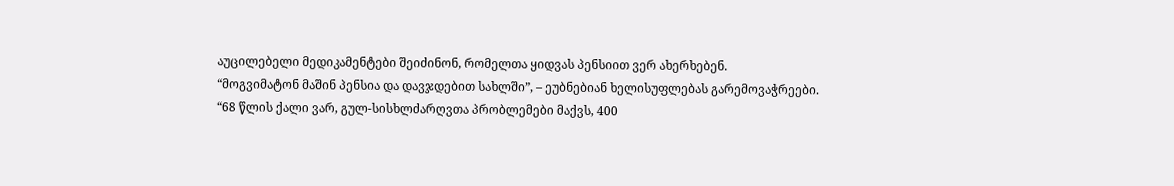აუცილებელი მედიკამენტები შეიძინონ, რომელთა ყიდვას პენსიით ვერ ახერხებენ.
“მოგვიმატონ მაშინ პენსია და დავჯდებით სახლში”, – ეუბნებიან ხელისუფლებას გარემოვაჭრეები.
“68 წლის ქალი ვარ, გულ-სისხლძარღვთა პრობლემები მაქვს, 400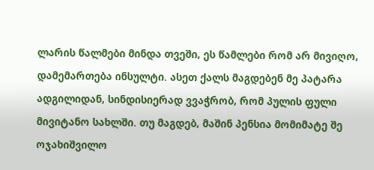ლარის წალმები მინდა თვეში, ეს წამლები რომ არ მივიღო, დამემართება ინსულტი. ასეთ ქალს მაგდებენ მე პატარა ადგილიდან, სინდისიერად ვვაჭრობ, რომ პულის ფული მივიტანო სახლში. თუ მაგდებ, მაშინ პენსია მომიმატე შე ოჯახიშვილო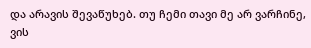და არავის შევაწუხებ. თუ ჩემი თავი მე არ ვარჩინე, ვის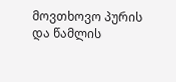მოვთხოვო პურის და წამლის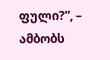ფული?”, – ამბობს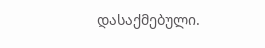დასაქმებული.